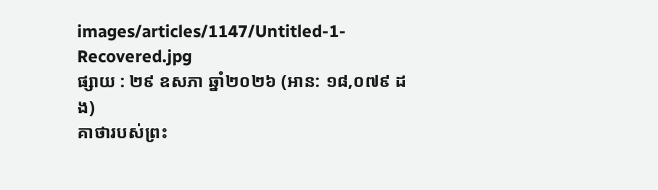images/articles/1147/Untitled-1-Recovered.jpg
ផ្សាយ : ២៩ ឧសភា ឆ្នាំ២០២៦ (អាន: ១៨,០៧៩ ដង)
គាថារបស់ព្រះ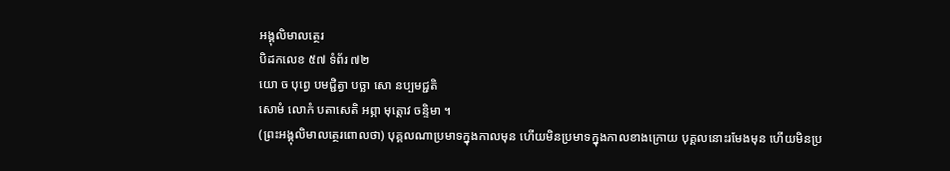អង្គុលិមាលត្ថេរ
បិដកលេខ ៥៧ ទំព័រ ៧២
យោ ច បុព្វេ បមជ្ជិត្វា បច្ឆា សោ នប្បមជ្ជតិ
សោមំ លោកំ បតាសេតិ អព្ភា មុត្តោវ ចន្ទិមា ។
(ព្រះអង្គុលិមាលត្ថេរពោលថា) បុគ្គលណាប្រមាទក្នុងកាលមុន ហើយមិនប្រមាទក្នុងកាលខាងក្រោយ បុគ្គលនោះរមែងមុន ហើយមិនប្រ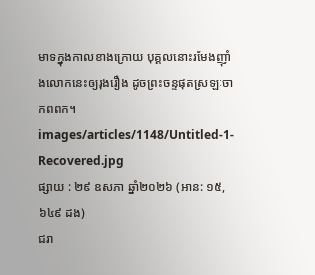មាទក្នុងកាលខាងក្រោយ បុគ្គលនោះរមែងញ៉ាំងលោកនេះឲ្យរុងរឿង ដូចព្រះចន្ទផុតស្រឡៈចាកពពក។
images/articles/1148/Untitled-1-Recovered.jpg
ផ្សាយ : ២៩ ឧសភា ឆ្នាំ២០២៦ (អាន: ១៥,៦៤៩ ដង)
ជរា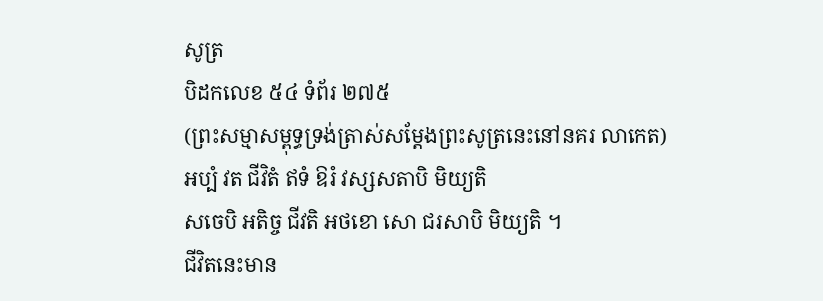សូត្រ
បិដកលេខ ៥៤ ទំព័រ ២៧៥
(ព្រះសម្មាសម្ពុទ្ធទ្រង់ត្រាស់សម្តែងព្រះសូត្រនេះនៅនគរ លាកេត)
អប្បំ វត ជីវិតំ ឥទំ ឱរំ វស្សសតាបិ មិយ្យតិ
សចេបិ អតិច្ច ជីវតិ អថខោ សោ ជរសាបិ មិយ្យតិ ។
ជីវិតនេះមាន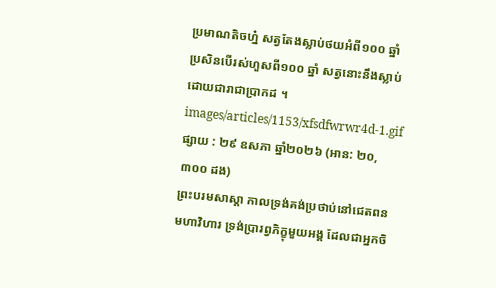ប្រមាណតិចហ្ន៎ សត្វតែងស្លាប់ថយអំពី១០០ ឆ្នាំ ប្រសិនបើរស់ហួសពី១០០ ឆ្នាំ សត្វនោះនឹងស្លាប់ដោយជារាជាប្រាកដ ។
images/articles/1153/xfsdfwrwr4d-1.gif
ផ្សាយ : ២៩ ឧសភា ឆ្នាំ២០២៦ (អាន: ២០,៣០០ ដង)
ព្រះបរមសាស្តា កាលទ្រង់គង់ប្រថាប់នៅជេតពនមហាវិហារ ទ្រង់ប្រារព្វភិក្ខុមួយអង្គ ដែលជាអ្នកចិ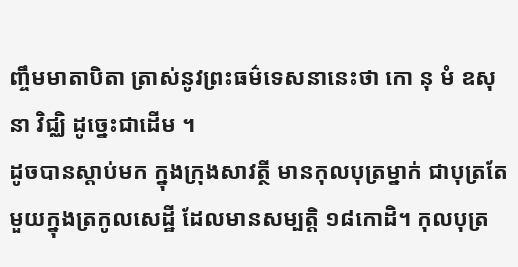ញ្ចឹមមាតាបិតា ត្រាស់នូវព្រះធម៌ទេសនានេះថា កោ នុ មំ ឧសុនា វិជ្ឈិ ដូច្នេះជាដើម ។
ដូចបានស្តាប់មក ក្នុងក្រុងសាវត្ថី មានកុលបុត្រម្នាក់ ជាបុត្រតែមួយក្នុងត្រកូលសេដ្ឋី ដែលមានសម្បត្តិ ១៨កោដិ។ កុលបុត្រ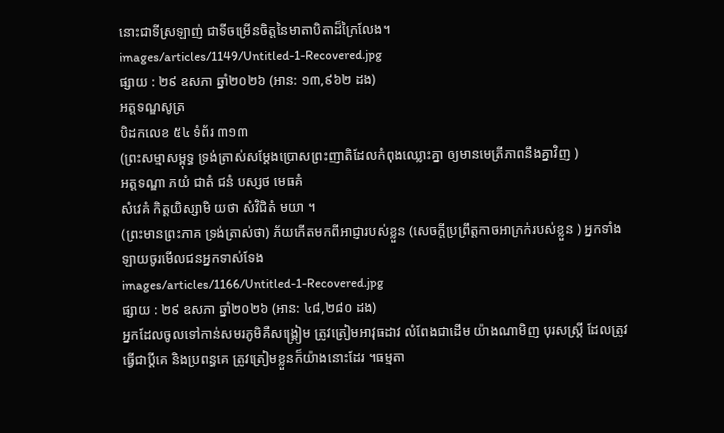នោះជាទីស្រឡាញ់ ជាទីចម្រើនចិត្តនៃមាតាបិតាដ៏ក្រៃលែង។
images/articles/1149/Untitled-1-Recovered.jpg
ផ្សាយ : ២៩ ឧសភា ឆ្នាំ២០២៦ (អាន: ១៣,៩៦២ ដង)
អត្តទណ្ឌសូត្រ
បិដកលេខ ៥៤ ទំព័រ ៣១៣
(ព្រះសម្មាសម្ពុទ្ធ ទ្រង់ត្រាស់សម្តែងប្រោសព្រះញាតិដែលកំពុងឈ្លោះគ្នា ឲ្យមានមេត្រីភាពនឹងគ្នាវិញ )
អត្តទណ្ឌា ភយំ ជាតំ ជនំ បស្សថ មេធគំ
សំវេគំ កិត្តយិស្សាមិ យថា សំវិជិតំ មយា ។
(ព្រះមានព្រះភាគ ទ្រង់ត្រាស់ថា) ភ័យកើតមកពីអាជ្ញារបស់ខ្លួន (សេចក្តីប្រព្រឹត្តកាចអាក្រក់របស់ខ្លួន ) អ្នកទាំងឡាយចូរមើលជនអ្នកទាស់ទែង
images/articles/1166/Untitled-1-Recovered.jpg
ផ្សាយ : ២៩ ឧសភា ឆ្នាំ២០២៦ (អាន: ៤៨,២៨០ ដង)
អ្នកដែលចូលទៅកាន់សមរភូមិគឺសង្គ្រៀម ត្រូវត្រៀមអាវុធដាវ លំពែងជាដើម យ៉ាងណាមិញ បុរសស្ត្រី ដែលត្រូវធ្វើជាប្ដីគេ និងប្រពន្ធគេ ត្រូវត្រៀមខ្លួនក៏យ៉ាងនោះដែរ ។ធម្មតា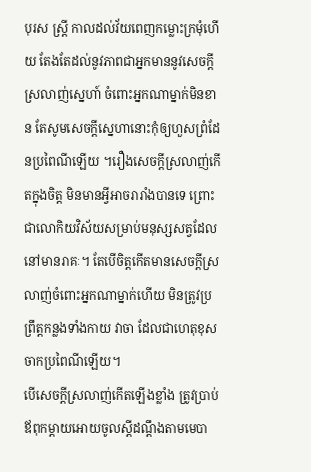បុរស ស្ត្រី កាលដល់វ័យពេញកម្លោះក្រមុំហើយ តែងតែដល់នូវភាពជាអ្នកមាននូវសេចក្ដីស្រលាញ់ស្នេហា៍ ចំពោះអ្នកណាម្នាក់មិនខាន តែសូមសេចក្ដីស្នេហានោះកុំឲ្យហួសព្រំដែនប្រពៃណីឡើយ ។រឿងសេចក្ដីស្រលាញ់កើតក្នុងចិត្ត មិនមានអ្វីអាចរារាំងបានទេ ព្រោះជាលោកិយវិស័យសម្រាប់មនុស្សសត្វដែលនៅមានរាគៈ។ តែបើចិត្តកើតមានសេចក្ដីស្រលាញ់ចំពោះអ្នកណាម្នាក់ហើយ មិនត្រូវប្រព្រឹត្តកន្លងទាំងកាយ វាចា ដែលជាហេតុខុសចាកប្រពៃណីឡើយ។
បើសេចក្ដីស្រលាញ់កើតឡើងខ្លាំង ត្រូវប្រាប់ឪពុកម្ដាយអោយចូលស្ដីដណ្ដឹងតាមមេបា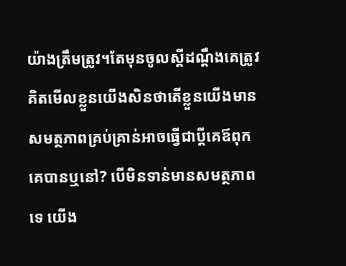យ៉ាងត្រឹមត្រូវ។តែមុនចូលស្ដីដណ្ដឹងគេត្រូវគិតមើលខ្លួនយើងសិនថាតើខ្លួនយើងមានសមត្ថភាពគ្រប់គ្រាន់អាចធ្វើជាប្ដីគេឪពុកគេបានឬនៅ? បើមិនទាន់មានសមត្ថភាពទេ យើង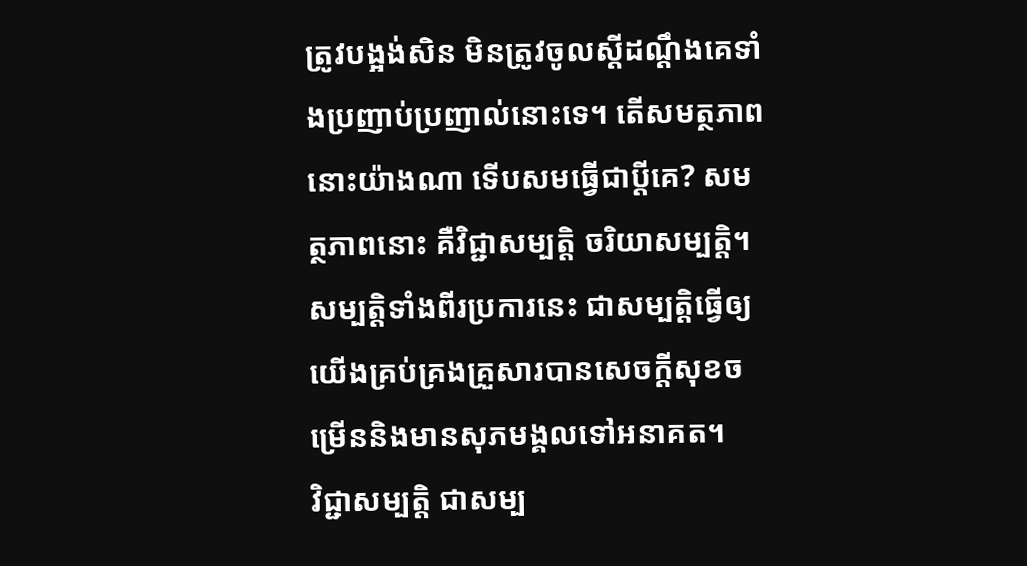ត្រូវបង្អង់សិន មិនត្រូវចូលស្ដីដណ្ដឹងគេទាំងប្រញាប់ប្រញាល់នោះទេ។ តើសមត្ថភាពនោះយ៉ាងណា ទើបសមធ្វើជាប្ដីគេ? សមត្ថភាពនោះ គឺវិជ្ជាសម្បត្តិ ចរិយាសម្បត្តិ។ សម្បត្តិទាំងពីរប្រការនេះ ជាសម្បត្តិធ្វើឲ្យយើងគ្រប់គ្រងគ្រួសារបានសេចក្ដីសុខចម្រើននិងមានសុភមង្គលទៅអនាគត។
វិជ្ជាសម្បត្តិ ជាសម្ប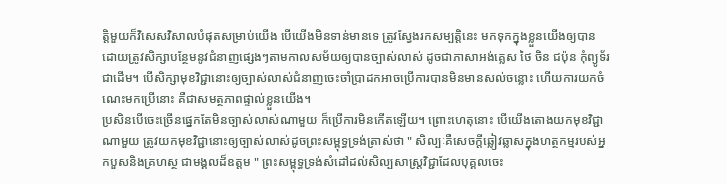ត្តិមួយក៏វិសេសវិសាលបំផុតសម្រាប់យើង បើយើងមិនទាន់មានទេ ត្រូវស្វែងរកសម្បត្តិនេះ មកទុកក្នុងខ្លួនយើងឲ្យបាន ដោយត្រូវសិក្សាបន្ថែមនូវជំនាញផ្សេងៗតាមកាលសម័យឲ្យបានច្បាស់លាស់ ដូចជាភាសាអង់គ្លេស ថៃ ចិន ជប៉ុន កុំព្យូទ័រជាដើម។ បើសិក្សាមុខវិជ្ជានោះឲ្យច្បាស់លាស់ជំនាញចេះចាំប្រាដកអាចប្រើការបានមិនមានសល់ចន្លោះ ហើយការយកចំណេះមកប្រើនោះ គឺជាសមត្ថភាពផ្ទាល់ខ្លួនយើង។
ប្រសិនបើចេះច្រើនផ្នេកតែមិនច្បាស់លាស់ណាមួយ ក៏ប្រើការមិនកើតឡើយ។ ព្រោះហេតុនោះ បើយើងតោងយកមុខវិជ្ជាណាមួយ ត្រូវយកមុខវិជ្ជានោះឲ្យច្បាស់លាស់ដូចព្រះសម្ពុទ្ធទ្រង់ត្រាស់ថា " សិល្បៈគឺសេចក្ដីឆ្លៀវឆ្លាសក្នុងហត្ថកម្មរបស់អ្នកបួសនិងគ្រហស្ថ ជាមង្គលដ៏ឧត្ដម " ព្រះសម្ពុទ្ធទ្រង់សំដៅដល់សិល្បសាស្ត្រវិជ្ជាដែលបុគ្គលចេះ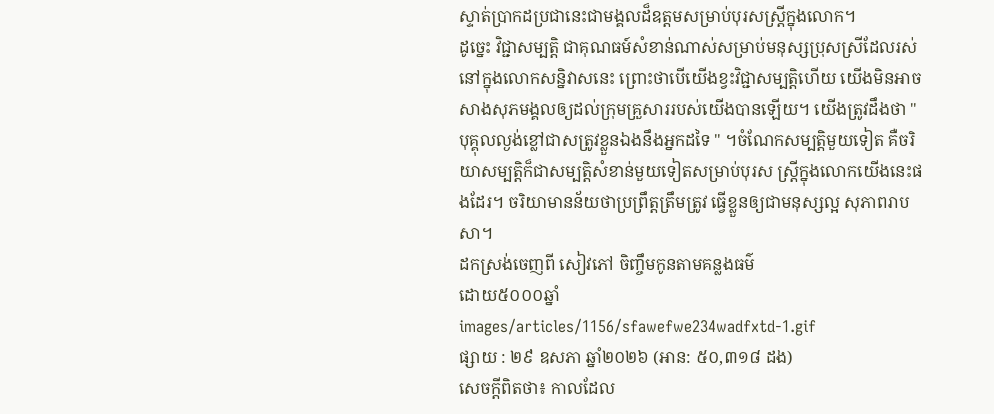ស្ទាត់ប្រាកដប្រជានេះជាមង្គលដ៏ឧត្ដមសម្រាប់បុរសស្ត្រីក្នុងលោក។
ដូច្នេះ វិជ្ជាសម្បត្តិ ជាគុណធម៍សំខាន់ណាស់សម្រាប់មនុស្សប្រុសស្រីដែលរស់នៅក្នុងលោកសន្និវាសនេះ ព្រោះថាបើយើងខ្វះវិជ្ជាសម្បត្តិហើយ យើងមិនអាចសាងសុភមង្គលឲ្យដល់ក្រុមគ្រួសាររបស់យើងបានឡើយ។ យើងត្រូវដឹងថា " បុគ្គុលល្ងង់ខ្លៅជាសត្រូវខ្លួនឯងនឹងអ្នកដទៃ " ។ចំណែកសម្បត្តិមួយទៀត គឺចរិយាសម្បត្តិក៏ជាសម្បត្តិសំខាន់មួយទៀតសម្រាប់បុរស ស្ត្រីក្នុងលោកយើងនេះផងដែរ។ ចរិយាមានន័យថាប្រព្រឹត្តត្រឹមត្រូវ ធ្វើខ្លួនឲ្យជាមនុស្សល្អ សុភាពរាបសា។
ដកស្រង់ចេញពី សៀវភៅ ចិញ្ចឹមកូនតាមគន្លងធម៌
ដោយ៥០០០ឆ្នាំ
images/articles/1156/sfawefwe234wadfxtd-1.gif
ផ្សាយ : ២៩ ឧសភា ឆ្នាំ២០២៦ (អាន: ៥០,៣១៨ ដង)
សេចក្ដីពិតថា៖ កាលដែល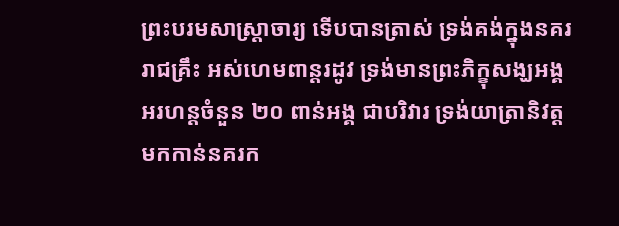ព្រះបរមសាស្ត្រាចារ្យ ទើបបានត្រាស់ ទ្រង់គង់ក្នុងនគររាជគ្រឹះ អស់ហេមពាន្តរដូវ ទ្រង់មានព្រះភិក្ខុសង្ឃអង្គអរហន្តចំនួន ២០ ពាន់អង្គ ជាបរិវារ ទ្រង់យាត្រានិវត្តមកកាន់នគរក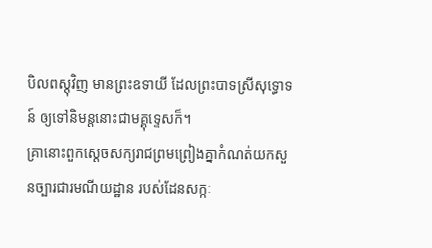បិលពស្តុវិញ មានព្រះឧទាយី ដែលព្រះបាទស្រីសុទ្ធោទន៍ ឲ្យទៅនិមន្តនោះជាមគ្គុទ្ទេសក៏។
គ្រានោះពួកស្ដេចសក្យរាជព្រមព្រៀងគ្នាកំណត់យកសួនច្បារជារមណីយដ្ឋាន របស់ដែនសក្កៈ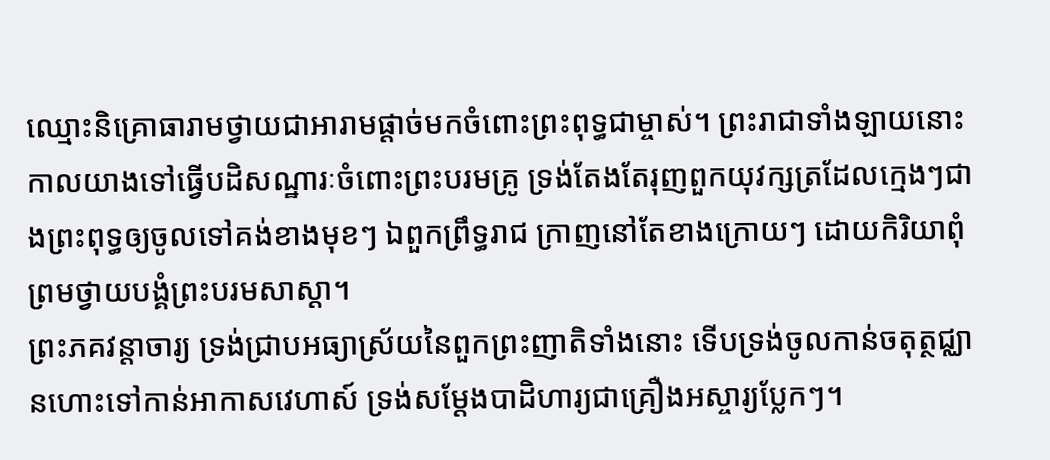ឈ្មោះនិគ្រោធារាមថ្វាយជាអារាមផ្ដាច់មកចំពោះព្រះពុទ្ធជាម្ចាស់។ ព្រះរាជាទាំងឡាយនោះកាលយាងទៅធ្វើបដិសណ្ឋារៈចំពោះព្រះបរមគ្រូ ទ្រង់តែងតែរុញពួកយុវក្សត្រដែលក្មេងៗជាងព្រះពុទ្ធឲ្យចូលទៅគង់ខាងមុខៗ ឯពួកព្រឹទ្ធរាជ ក្រាញនៅតែខាងក្រោយៗ ដោយកិរិយាពុំព្រមថ្វាយបង្គំព្រះបរមសាស្ដា។
ព្រះភគវន្តាចារ្យ ទ្រង់ជ្រាបអធ្យាស្រ័យនៃពួកព្រះញាតិទាំងនោះ ទើបទ្រង់ចូលកាន់ចតុត្ថជ្ឈានហោះទៅកាន់អាកាសវេហាស៍ ទ្រង់សម្ដែងបាដិហារ្យជាគ្រឿងអស្ចារ្យប្លែកៗ។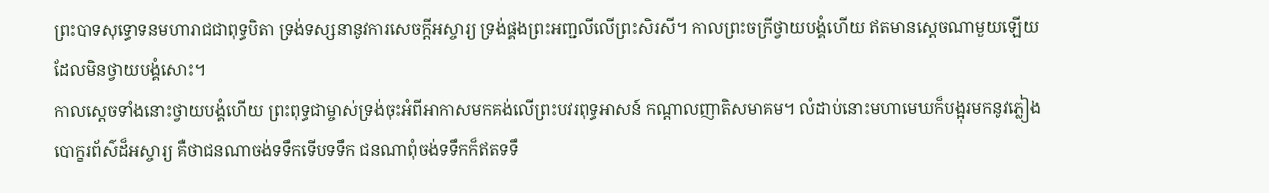ព្រះបាទសុទ្ធោទនមហារាជជាពុទ្ធបិតា ទ្រង់ទស្សនានូវការសេចក្ដីអស្ចារ្យ ទ្រង់ផ្គងព្រះអញ្ជលីលើព្រះសិរសី។ កាលព្រះចក្រីថ្វាយបង្គំហើយ ឥតមានស្ដេចណាមួយឡើយដែលមិនថ្វាយបង្គំសោះ។
កាលស្ដេចទាំងនោះថ្វាយបង្គំហើយ ព្រះពុទ្ធជាម្ចាស់ទ្រង់ចុះអំពីអាកាសមកគង់លើព្រះបវរពុទ្ធអាសន៍ កណ្ដាលញាតិសមាគម។ លំដាប់នោះមហាមេឃក៏បង្អុរមកនូវភ្លៀងបោក្ខរព័ស៌ដ៏អស្ចារ្យ គឺថាជនណាចង់ទទឹកទើបទទឹក ជនណាពុំចង់ទទឹកក៏ឥតទទឹ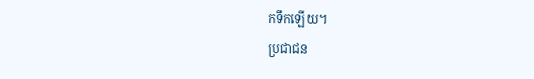កទឹកឡើយ។
ប្រជាជន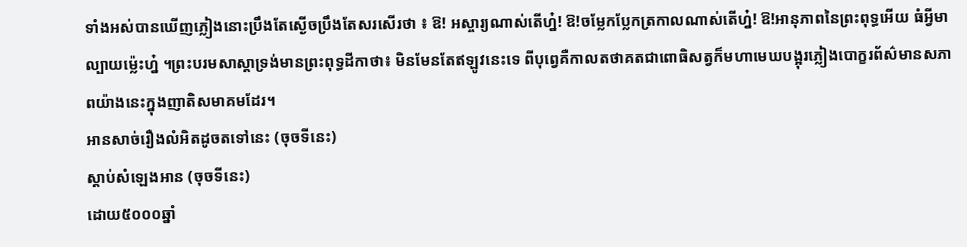ទាំងអស់បានឃើញភ្លៀងនោះប្រឹងតែស្ងើចប្រឹងតែសរសើរថា ៖ ឱ! អស្ចារ្យណាស់តើហ្ន៎! ឱ!ចម្លែកប្លែកត្រកាលណាស់តើហ្ន៎! ឱ!អានុភាពនៃព្រះពុទ្ធអើយ ធំអ្វីមាល្បាយម៉េ្លះហ្ន៎ ។ព្រះបរមសាស្ដាទ្រង់មានព្រះពុទ្ធដីកាថា៖ មិនមែនតែឥឡូវនេះទេ ពីបុព្វេគឺកាលតថាគតជាពោធិសត្វក៏មហាមេឃបង្អុរភ្លៀងបោក្ខរព័ស៌មានសភាពយ៉ាងនេះក្នុងញាតិសមាគមដែរ។
អានសាច់រឿងលំអិតដូចតទៅនេះ (ចុចទីនេះ)
ស្តាប់សំឡេងអាន (ចុចទីនេះ)
ដោយ៥០០០ឆ្នាំ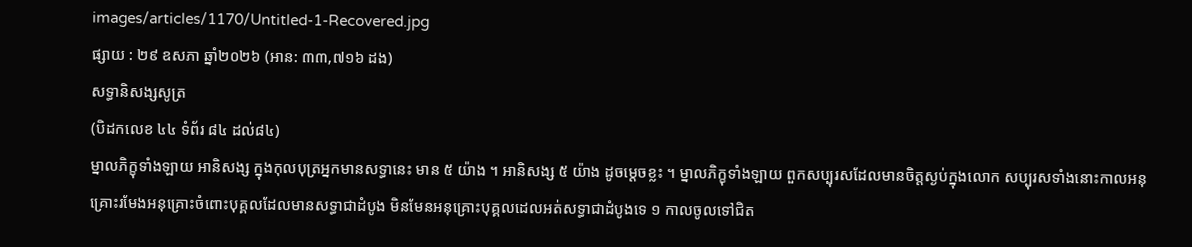images/articles/1170/Untitled-1-Recovered.jpg
ផ្សាយ : ២៩ ឧសភា ឆ្នាំ២០២៦ (អាន: ៣៣,៧១៦ ដង)
សទ្ធានិសង្សសូត្រ
(បិដកលេខ ៤៤ ទំព័រ ៨៤ ដល់៨៤)
ម្នាលភិក្ខុទាំងឡាយ អានិសង្ស ក្នុងកុលបុត្រអ្នកមានសទ្ធានេះ មាន ៥ យ៉ាង ។ អានិសង្ស ៥ យ៉ាង ដូចម្តេចខ្លះ ។ ម្នាលភិក្ខុទាំងឡាយ ពួកសប្បុរសដែលមានចិត្តស្ងប់ក្នុងលោក សប្បុរសទាំងនោះកាលអនុគ្រោះរមែងអនុគ្រោះចំពោះបុគ្គលដែលមានសទ្ធាជាដំបូង មិនមែនអនុគ្រោះបុគ្គលដេលអត់សទ្ធាជាដំបូងទេ ១ កាលចូលទៅជិត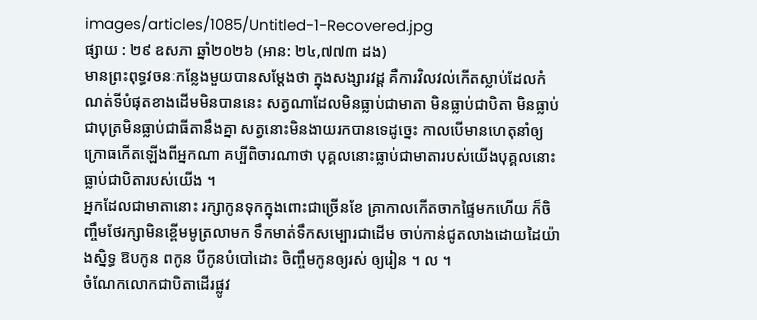images/articles/1085/Untitled-1-Recovered.jpg
ផ្សាយ : ២៩ ឧសភា ឆ្នាំ២០២៦ (អាន: ២៤,៧៧៣ ដង)
មានព្រះពុទ្ធវចនៈកន្លែងមួយបានសម្តែងថា ក្នុងសង្សារវដ្ដ គឺការវិលវល់កើតស្លាប់ដែលកំណត់ទីបំផុតខាងដើមមិនបាននេះ សត្វណាដែលមិនធ្លាប់ជាមាតា មិនធ្លាប់ជាបិតា មិនធ្លាប់ជាបុត្រមិនធ្លាប់ជាធីតានឹងគ្នា សត្វនោះមិនងាយរកបានទេដូច្នេះ កាលបើមានហេតុនាំឲ្យក្រោធកើតឡើងពីអ្នកណា គប្បីពិចារណាថា បុគ្គលនោះធ្លាប់ជាមាតារបស់យើងបុគ្គលនោះធ្លាប់ជាបិតារបស់យើង ។
អ្នកដែលជាមាតានោះ រក្សាកូនទុកក្នុងពោះជាច្រើនខែ គ្រាកាលកើតចាកផ្ទៃមកហើយ ក៏ចិញ្ចឹមថែរក្សាមិនខ្ពើមមូត្រលាមក ទឹកមាត់ទឹកសម្បោរជាដើម ចាប់កាន់ជូតលាងដោយដៃយ៉ាងស្និទ្ធ ឱបកូន ពកូន បីកូនបំបៅដោះ ចិញ្ចឹមកូនឲ្យរស់ ឲ្យរៀន ។ ល ។
ចំណែកលោកជាបិតាដើរផ្លូវ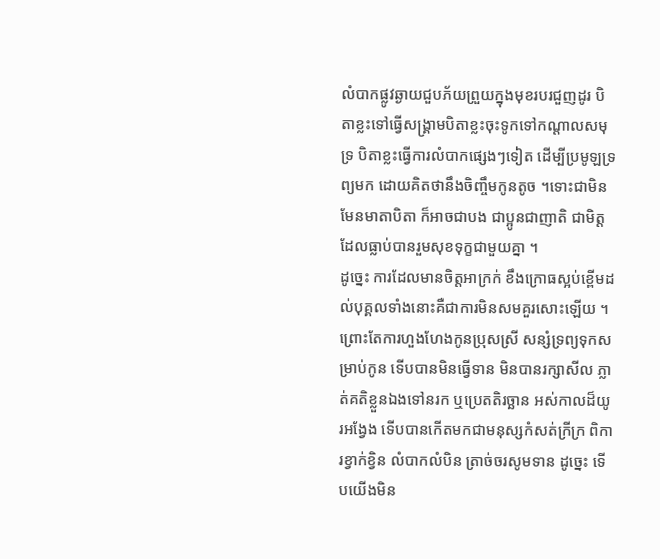លំបាកផ្លូវឆ្ងាយជួបភ័យព្រួយក្នុងមុខរបរជួញដូរ បិតាខ្លះទៅធ្វើសង្គ្រាមបិតាខ្លះចុះទូកទៅកណ្តាលសមុទ្រ បិតាខ្លះធ្វើការលំបាកផ្សេងៗទៀត ដើម្បីប្រមូឡទ្រព្យមក ដោយគិតថានឹងចិញ្ចឹមកូនតូច ។ទោះជាមិនមែនមាតាបិតា ក៏អាចជាបង ជាប្អូនជាញាតិ ជាមិត្ត ដែលធ្លាប់បានរួមសុខទុក្ខជាមួយគ្នា ។
ដូច្នេះ ការដែលមានចិត្តអាក្រក់ ខឹងក្រោធស្អប់ខ្ពើមដល់បុគ្គលទាំងនោះគឺជាការមិនសមគួរសោះឡើយ ។ព្រោះតែការហួងហែងកូនប្រុសស្រី សន្សំទ្រព្យទុកសម្រាប់កូន ទើបបានមិនធ្វើទាន មិនបានរក្សាសីល ភ្លាត់គតិខ្លួនឯងទៅនរក ឬប្រេតតិរច្ឆាន អស់កាលដ៏យូរអង្វែង ទើបបានកើតមកជាមនុស្សកំសត់ក្រីក្រ ពិការខ្វាក់ខ្វិន លំបាកលំបិន ត្រាច់ចរសូមទាន ដូច្នេះ ទើបយើងមិន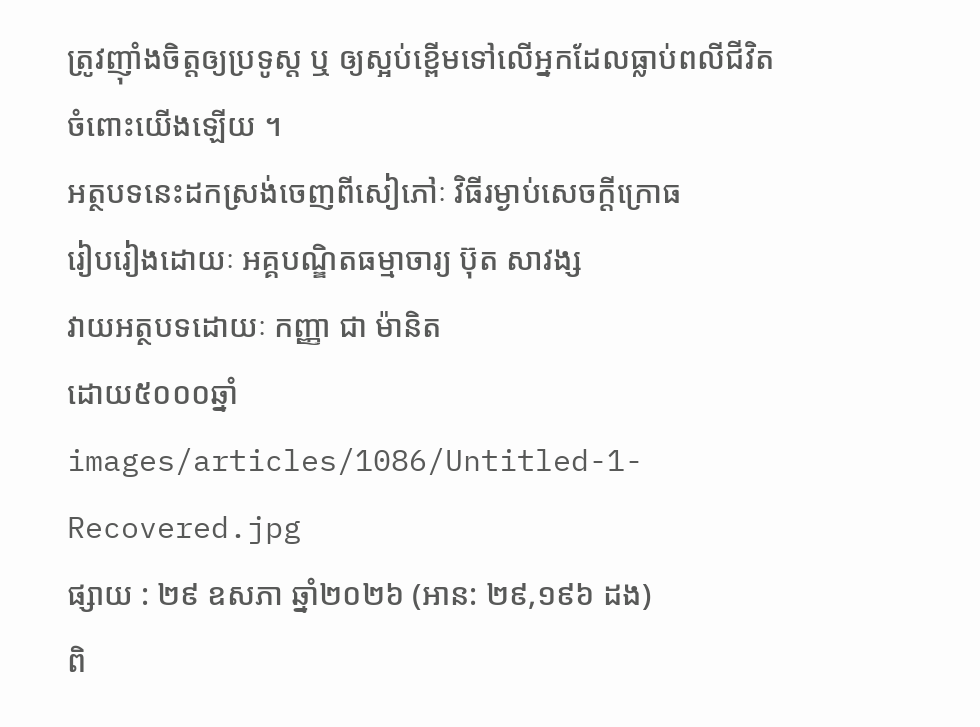ត្រូវញ៉ាំងចិត្តឲ្យប្រទូស្ត ឬ ឲ្យស្អប់ខ្ពើមទៅលើអ្នកដែលធ្លាប់ពលីជីវិតចំពោះយើងឡើយ ។
អត្ថបទនេះដកស្រង់ចេញពីសៀភៅៈ វិធីរម្ងាប់សេចក្តីក្រោធ
រៀបរៀងដោយៈ អគ្គបណ្ឌិតធម្មាចារ្យ ប៊ុត សាវង្ស
វាយអត្ថបទដោយៈ កញ្ញា ជា ម៉ានិត
ដោយ៥០០០ឆ្នាំ
images/articles/1086/Untitled-1-Recovered.jpg
ផ្សាយ : ២៩ ឧសភា ឆ្នាំ២០២៦ (អាន: ២៩,១៩៦ ដង)
ពិ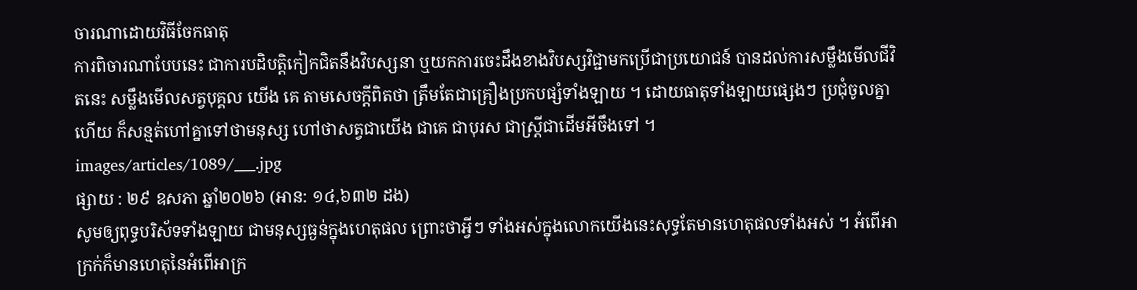ចារណាដោយវិធីចែកធាតុ
ការពិចារណាបែបនេះ ជាការបដិបត្តិកៀកជិតនឹងវិបស្សនា ឬយកការចេះដឹងខាងវិបស្សវិជ្ជាមកប្រើជាប្រយោជន៍ បានដល់ការសម្លឹងមើលជីវិតនេះ សម្លឹងមើលសត្វបុគ្គល យើង គេ តាមសេចក្តីពិតថា ត្រឹមតែជាគ្រឿងប្រកបផ្សំទាំងឡាយ ។ ដោយធាតុទាំងឡាយផ្សេងៗ ប្រជុំចូលគ្នាហើយ ក៏សន្មត់ហៅគ្នាទៅថាមនុស្ស ហៅថាសត្វជាយើង ជាគេ ជាបុរស ជាស្រ្តីជាដើមអីចឹងទៅ ។
images/articles/1089/___.jpg
ផ្សាយ : ២៩ ឧសភា ឆ្នាំ២០២៦ (អាន: ១៤,៦៣២ ដង)
សូមឲ្យពុទ្ធបរិស័ទទាំងឡាយ ជាមនុស្សធ្ងន់ក្នុងហេតុផល ព្រោះថាអ្វីៗ ទាំងអស់ក្នុងលោកយើងនេះសុទ្ធតែមានហេតុផលទាំងអស់ ។ អំពើអាក្រក់ក៏មានហេតុនៃអំពើអាក្រ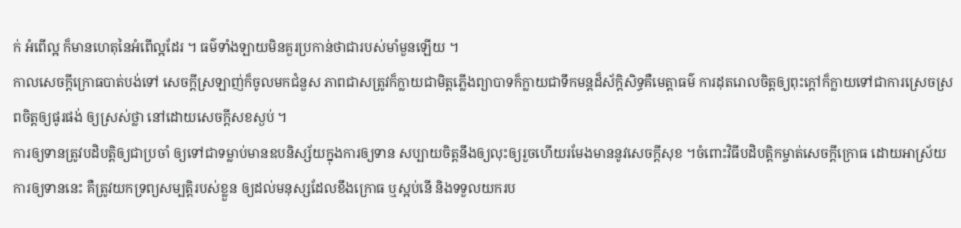ក់ អំពើល្អ ក៏មានហេតុនៃអំពើល្អដែរ ។ ធម៌ទាំងឡាយមិនគួរប្រកាន់ថាជារបស់មាំមួនឡើយ ។
កាលសេចក្តីក្រោធបាត់បង់ទៅ សេចក្តីស្រឡាញ់ក៏ចូលមកជំនួស ភាពជាសត្រូវក៏ក្លាយជាមិត្តភ្លើងព្យាបាទក៏ក្លាយជាទឹកមន្តដ៏ស័ក្តិសិទ្ធគឺមេត្តាធម៌ ការដុតរោលចិត្តឲ្យពុះក្តៅក៏ក្លាយទៅជាការស្រេចស្រពចិត្តឲ្យផូរផង់ ឲ្យស្រស់ថ្លា នៅដោយសេចក្តីសខស្ងប់ ។
ការឲ្យទានត្រូវបដិបត្តិឲ្យជាប្រចាំ ឲ្យទៅជាទម្លាប់មានឧបនិស្ស័យក្នុងការឲ្យទាន សប្បាយចិត្តនឹងឲ្យលុះឲ្យរួចហើយរមែងមាននូវសេចក្តីសុខ ។ចំពោះវិធីបដិបត្តិកម្ចាត់សេចក្តីក្រោធ ដោយអាស្រ័យការឲ្យទាននេះ គឺត្រូវយកទ្រព្យសម្បត្តិរបស់ខ្លួន ឲ្យដល់មនុស្សដែលខឹងក្រោធ ឬស្អប់នើ និងទទួលយករប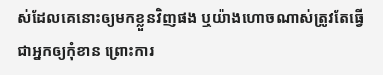ស់ដែលគេនោះឲ្យមកខ្លួនវិញផង ឬយ៉ាងហោចណាស់ត្រូវតែធ្វើជាអ្នកឲ្យកុំខាន ព្រោះការ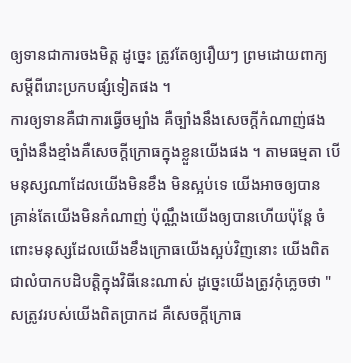ឲ្យទានជាការចងមិត្ត ដូច្នេះ ត្រូវតែឲ្យរឿយៗ ព្រមដោយពាក្យសម្តីពីរោះប្រកបផ្សំទៀតផង ។
ការឲ្យទានគឺជាការធ្វើចម្បាំង គឺច្បាំងនឹងសេចក្តីកំណាញ់ផង ច្បាំងនឹងខ្មាំងគឺសេចក្តីក្រោធក្នុងខ្លួនយើងផង ។ តាមធម្មតា បើមនុស្សណាដែលយើងមិនខឹង មិនស្អប់ទេ យើងអាចឲ្យបាន គ្រាន់តែយើងមិនកំណាញ់ ប៉ុណ្ណឹងយើងឲ្យបានហើយប៉ុន្តែ ចំពោះមនុស្សដែលយើងខឹងក្រោធយើងស្អប់វិញនោះ យើងពិតជាលំបាកបដិបត្តិក្នុងវិធីនេះណាស់ ដូច្នេះយើងត្រូវកុំភ្លេចថា " សត្រូវរបស់យើងពិតប្រាកដ គឺសេចក្តីក្រោធ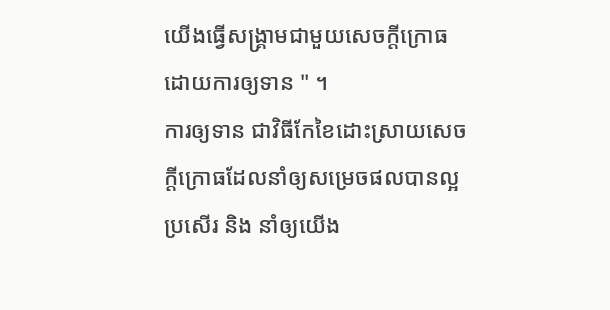យើងធ្វើសង្គ្រាមជាមួយសេចក្តីក្រោធ ដោយការឲ្យទាន " ។
ការឲ្យទាន ជាវិធីកែខៃដោះស្រាយសេចក្តីក្រោធដែលនាំឲ្យសម្រេចផលបានល្អ ប្រសើរ និង នាំឲ្យយើង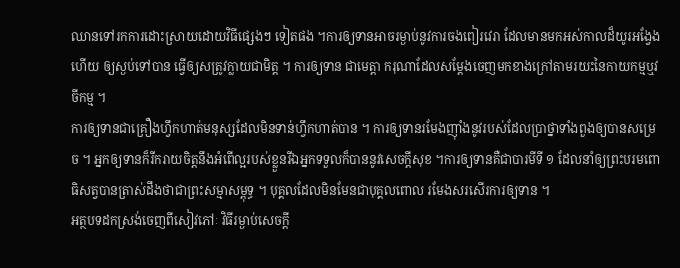ឈានទៅរកការដោះស្រាយដោយវិធីផ្សេងៗ ទៀតផង ។ការឲ្យទានអាចរម្ងាប់នូវការចងពៀរវេរា ដែលមានមកអស់កាលដ៏យូរអង្វែងហើយ ឲ្យស្ងប់ទៅបាន ធ្វើឲ្យសត្រូវក្លាយជាមិត្ត ។ ការឲ្យទាន ជាមេត្តា ករុណាដែលសម្តែងចេញមកខាងក្រៅតាមរយះនៃកាយកម្មឬវចីកម្ម ។
ការឲ្យទានជាគ្រឿងហ្វឹកហាត់មនុស្សដែលមិនទាន់ហ្វឹកហាត់បាន ។ ការឲ្យទានរមែងញ៉ាំងនូវរបស់ដែលប្រាថ្នាទាំងពួងឲ្យបានសម្រេច ។ អ្នកឲ្យទានក៏រីករាយចិត្តនឹងអំពើល្អរបស់ខ្លួនរីឯអ្នកទទួលក៏បាននូវសេចក្តីសុខ ។ការឲ្យទានគឺជាបារមីទី ១ ដែលនាំឲ្យព្រះបរមពោធិសត្វបានត្រាស់ដឹងថាជាព្រះសម្មាសម្ពុទ្ធ ។ បុគ្គលដែលមិនមែនជាបុគ្គលពោល រមែងសរសើរការឲ្យទាន ។
អត្ថបទដកស្រង់ចេញពីសៀវភៅៈ វិធីរម្ងាប់សេចក្តី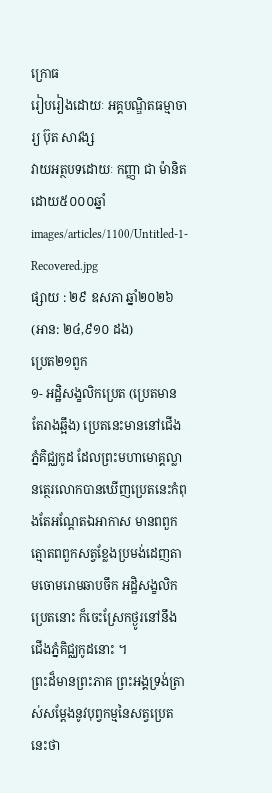ក្រោធ
រៀបរៀងដោយៈ អគ្គបណ្ឌិតធម្មាចារ្យ ប៊ុត សាវង្ស
វាយអត្ថបទដោយៈ កញ្ញា ជា ម៉ានិត
ដោយ៥០០០ឆ្នាំ
images/articles/1100/Untitled-1-Recovered.jpg
ផ្សាយ : ២៩ ឧសភា ឆ្នាំ២០២៦ (អាន: ២៤,៩១០ ដង)
ប្រេត២១ពួក
១- អដ្ឋិសង្ខលិកប្រេត (ប្រេតមានតែរាងឆ្អឹង) ប្រេតនេះមាននៅជើងភ្នំគិជ្ឈកូដ ដែលព្រះមហាមោគ្គល្លានត្ថេរលោកបានឃើញប្រេតនេះកំពុងតែអណ្តែតឯអាកាស មានពពួកត្មោតពពួកសត្វខ្លែងប្រមង់ដេញតាមចោមរោមឆាបចឹក អដ្ឋិសង្ខលិកប្រេតនោះ ក៏ចេះស្រែកថ្ងូរនៅនឹងជើងភ្នំគិជ្ឈកូដនោះ ។
ព្រះដ៏មានព្រះភាគ ព្រះអង្គទ្រង់ត្រាស់សម្តែងនូវបុព្វកម្មនៃសត្វប្រេតនេះថា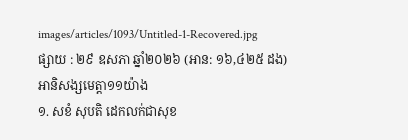images/articles/1093/Untitled-1-Recovered.jpg
ផ្សាយ : ២៩ ឧសភា ឆ្នាំ២០២៦ (អាន: ១៦,៤២៥ ដង)
អានិសង្សមេត្តា១១យ៉ាង
១. សខំ សុបតិ ដេកលក់ជាសុខ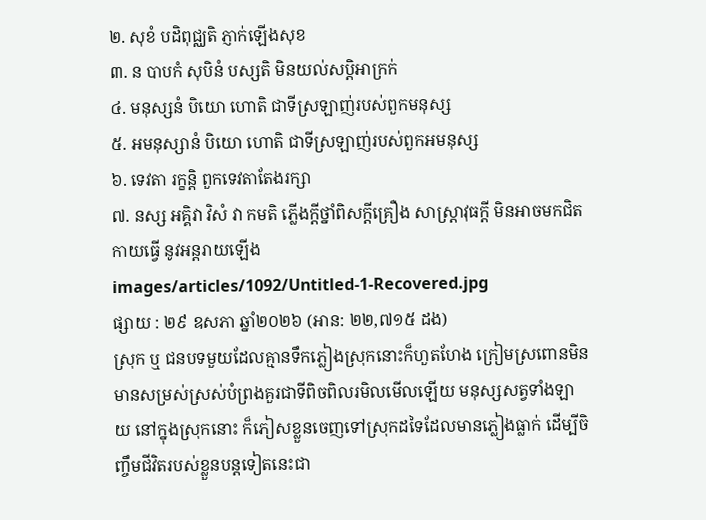២. សុខំ បដិពុជ្ឈតិ ភ្ញាក់ឡើងសុខ
៣. ន បាបកំ សុបិនំ បស្សតិ មិនយល់សប្តិអាក្រក់
៤. មនុស្សនំ បិយោ ហោតិ ជាទីស្រឡាញ់របស់ពួកមនុស្ស
៥. អមនុស្សានំ បិយោ ហោតិ ជាទីស្រឡាញ់របស់ពួកអមនុស្ស
៦. ទេវតា រក្ខន្តិ ពួកទេវតាតែងរក្សា
៧. នស្ស អគ្គិវា វិសំ វា កមតិ ភ្លើងក្តីថ្នាំពិសក្តីគ្រឿង សាស្ត្រាវុធក្តី មិនអាចមកជិតកាយធ្វើ នូវអន្តរាយឡើង
images/articles/1092/Untitled-1-Recovered.jpg
ផ្សាយ : ២៩ ឧសភា ឆ្នាំ២០២៦ (អាន: ២២,៧១៥ ដង)
ស្រុក ឬ ជនបទមួយដែលគ្មានទឹកភ្លៀងស្រុកនោះក៏ហួតហែង ក្រៀមស្រពោនមិនមានសម្រស់ស្រស់បំព្រងគួរជាទីពិចពិលរមិលមើលឡើយ មនុស្សសត្វទាំងឡាយ នៅក្នុងស្រុកនោះ ក៏ភៀសខ្លួនចេញទៅស្រុកដទៃដែលមានភ្លៀងធ្លាក់ ដើម្បីចិញ្ចឹមជីវិតរបស់ខ្លួនបន្តទៀតនេះជា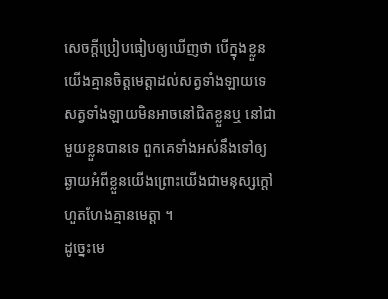សេចក្តីប្រៀបធៀបឲ្យឃើញថា បើក្នុងខ្លួនយើងគ្មានចិត្តមេត្តាដល់សត្វទាំងឡាយទេសត្វទាំងឡាយមិនអាចនៅជិតខ្លួនឬ នៅជាមួយខ្លួនបានទេ ពួកគេទាំងអស់នឹងទៅឲ្យឆ្ងាយអំពីខ្លួនយើងព្រោះយើងជាមនុស្សក្តៅហួតហែងគ្មានមេត្តា ។
ដូច្នេះមេ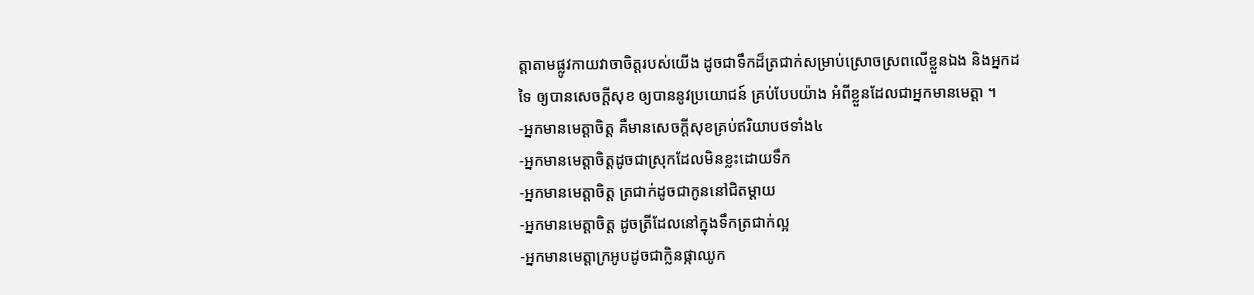ត្តាតាមផ្លូវកាយវាចាចិត្តរបស់យើង ដូចជាទឹកដ៏ត្រជាក់សម្រាប់ស្រោចស្រពលើខ្លួនឯង និងអ្នកដទៃ ឲ្យបានសេចក្តីសុខ ឲ្យបាននូវប្រយោជន៍ គ្រប់បែបយ៉ាង អំពីខ្លួនដែលជាអ្នកមានមេត្តា ។
-អ្នកមានមេត្តាចិត្ត គឺមានសេចក្តីសុខគ្រប់ឥរិយាបថទាំង៤
-អ្នកមានមេត្តាចិត្តដូចជាស្រុកដែលមិនខ្លះដោយទឹក
-អ្នកមានមេត្តាចិត្ត ត្រជាក់ដូចជាកូននៅជិតម្តាយ
-អ្នកមានមេត្តាចិត្ត ដូចត្រីដែលនៅក្នុងទឹកត្រជាក់ល្អ
-អ្នកមានមេត្តាក្រអូបដូចជាក្លិនផ្កាឈូក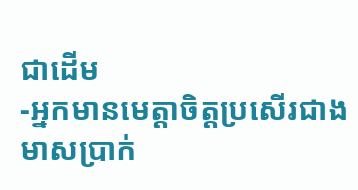ជាដើម
-អ្នកមានមេត្តាចិត្តប្រសើរជាងមាសប្រាក់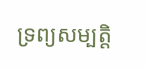ទ្រព្យសម្បត្តិ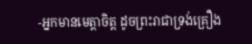-អ្នកមានមេត្តាចិត្ត ដូចព្រះរាជាទ្រង់គ្រឿង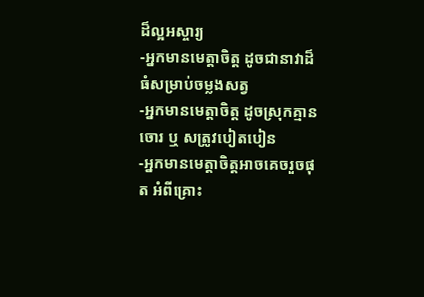ដ៏ល្អអស្ចារ្យ
-អ្នកមានមេត្តាចិត្ត ដូចជានាវាដ៏ធំសម្រាប់ចម្លងសត្វ
-អ្នកមានមេត្តាចិត្ត ដូចស្រុកគ្មានចោរ ឬ សត្រូវបៀតបៀន
-អ្នកមានមេត្តាចិត្តអាចគេចរួចផុត អំពីគ្រោះ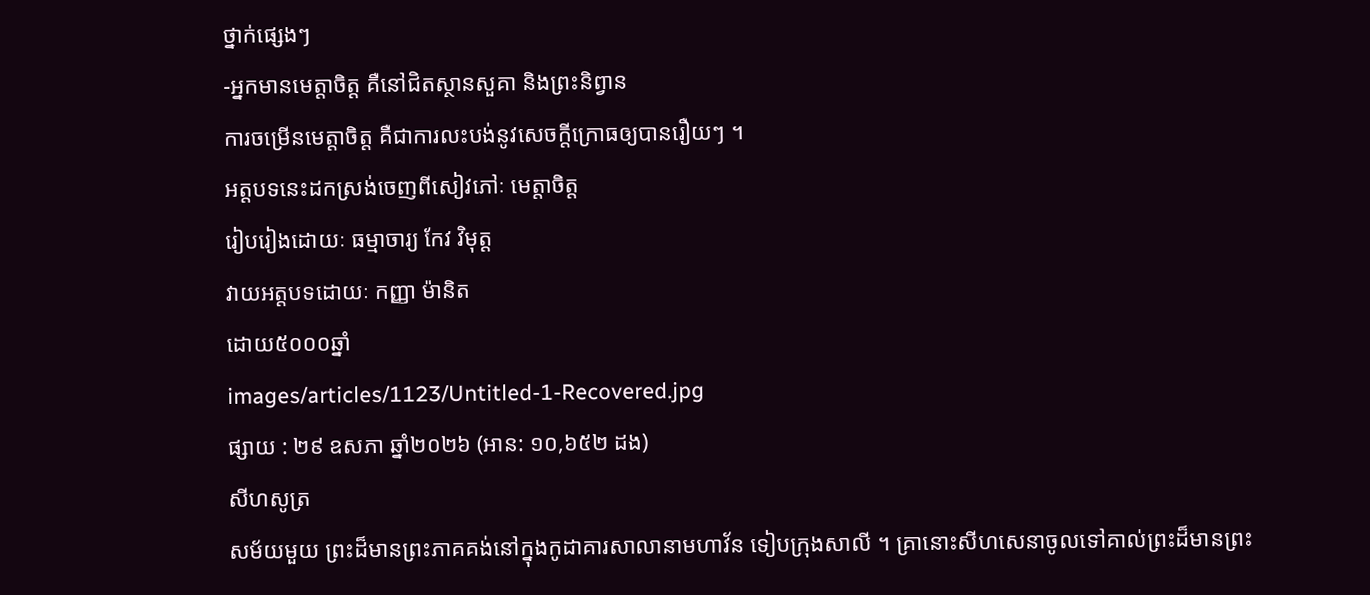ថ្នាក់ផ្សេងៗ
-អ្នកមានមេត្តាចិត្ត គឺនៅជិតស្ថានសួគា និងព្រះនិព្វាន
ការចម្រើនមេត្តាចិត្ត គឺជាការលះបង់នូវសេចក្តីក្រោធឲ្យបានរឿយៗ ។
អត្តបទនេះដកស្រង់ចេញពីសៀវភៅៈ មេត្តាចិត្ត
រៀបរៀងដោយៈ ធម្មាចារ្យ កែវ វិមុត្ត
វាយអត្តបទដោយៈ កញ្ញា ម៉ានិត
ដោយ៥០០០ឆ្នាំ
images/articles/1123/Untitled-1-Recovered.jpg
ផ្សាយ : ២៩ ឧសភា ឆ្នាំ២០២៦ (អាន: ១០,៦៥២ ដង)
សីហសូត្រ
សម័យមួយ ព្រះដ៏មានព្រះភាគគង់នៅក្នុងកូដាគារសាលានាមហាវ័ន ទៀបក្រុងសាលី ។ គ្រានោះសីហសេនាចូលទៅគាល់ព្រះដ៏មានព្រះ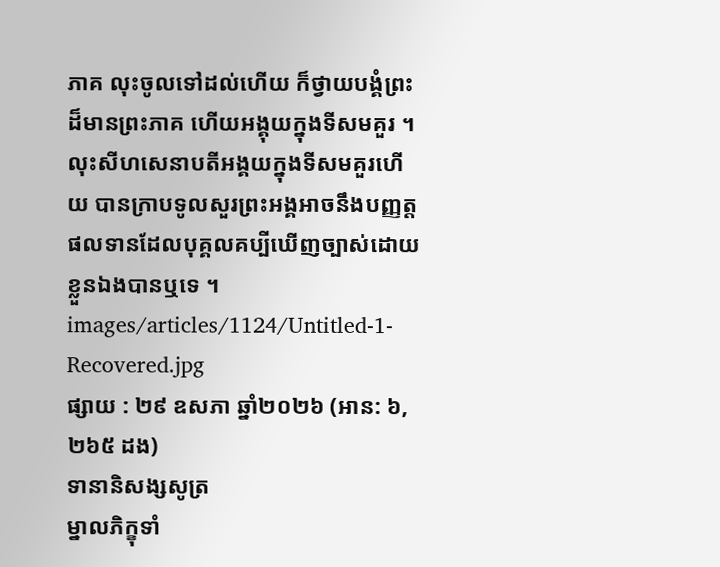ភាគ លុះចូលទៅដល់ហើយ ក៏ថ្វាយបង្គំព្រះដ៏មានព្រះភាគ ហើយអង្គុយក្នុងទីសមគួរ ។ លុះសីហសេនាបតីអង្គយក្នុងទីសមគួរហើយ បានក្រាបទូលសួរព្រះអង្គអាចនឹងបញ្ញត្តផលទានដែលបុគ្គលគប្បីឃើញច្បាស់ដោយខ្លួនឯងបានឬទេ ។
images/articles/1124/Untitled-1-Recovered.jpg
ផ្សាយ : ២៩ ឧសភា ឆ្នាំ២០២៦ (អាន: ៦,២៦៥ ដង)
ទានានិសង្សសូត្រ
ម្នាលភិក្ខុទាំ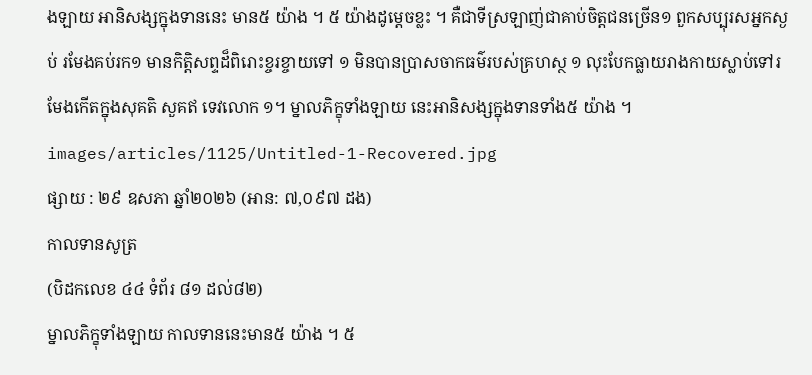ងឡាយ អានិសង្សក្នុងទាននេះ មាន៥ យ៉ាង ។ ៥ យ៉ាងដូម្តេចខ្លះ ។ គឺជាទីស្រឡាញ់ជាគាប់ចិត្តជនច្រើន១ ពួកសប្បុរសអ្នកស្ងប់ រមែងគប់រក១ មានកិត្តិសព្ទដ៏ពិរោះខ្ចរខ្ចាយទៅ ១ មិនបានប្រាសចាកធម៌របស់គ្រហស្ថ ១ លុះបែកធ្លាយរាងកាយស្លាប់ទៅរមែងកើតក្នុងសុគតិ សួគឥ ទេវលោក ១។ ម្នាលភិក្ខុទាំងឡាយ នេះអានិសង្សក្នុងទានទាំង៥ យ៉ាង ។
images/articles/1125/Untitled-1-Recovered.jpg
ផ្សាយ : ២៩ ឧសភា ឆ្នាំ២០២៦ (អាន: ៧,០៩៧ ដង)
កាលទានសូត្រ
(បិដកលេខ ៤៤ ទំព័រ ៨១ ដល់៨២)
ម្នាលភិក្ខុទាំងឡាយ កាលទាននេះមាន៥ យ៉ាង ។ ៥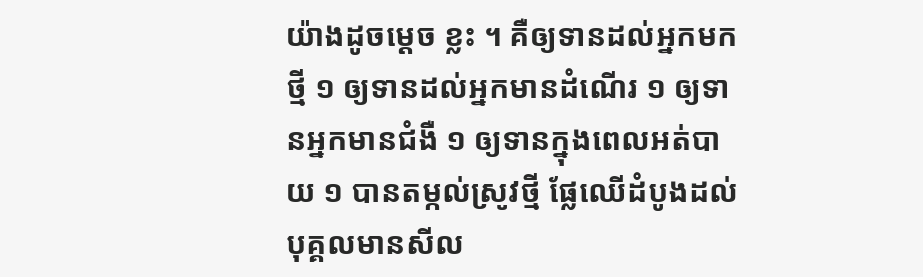យ៉ាងដូចម្តេច ខ្លះ ។ គឺឲ្យទានដល់អ្នកមកថ្មី ១ ឲ្យទានដល់អ្នកមានដំណើរ ១ ឲ្យទានអ្នកមានជំងឺ ១ ឲ្យទានក្នុងពេលអត់បាយ ១ បានតម្កល់ស្រូវថ្មី ផ្លែឈើដំបូងដល់បុគ្គលមានសីល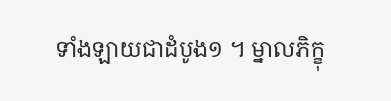ទាំងឡាយជាដំបូង១ ។ ម្នាលភិក្ខុ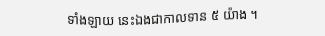ទាំងឡាយ នេះឯងជាកាលទាន ៥ យ៉ាង ។